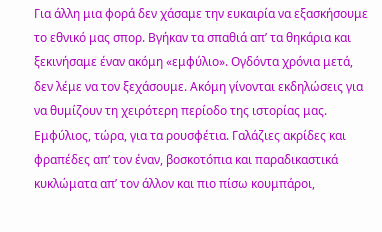Για άλλη μια φορά δεν χάσαμε την ευκαιρία να εξασκήσουμε το εθνικό μας σπορ. Βγήκαν τα σπαθιά απ’ τα θηκάρια και ξεκινήσαμε έναν ακόμη «εμφύλιο». Ογδόντα χρόνια μετά, δεν λέμε να τον ξεχάσουμε. Ακόμη γίνονται εκδηλώσεις για να θυμίζουν τη χειρότερη περίοδο της ιστορίας μας.
Εμφύλιος, τώρα, για τα ρουσφέτια. Γαλάζιες ακρίδες και φραπέδες απ’ τον έναν, βοσκοτόπια και παραδικαστικά κυκλώματα απ’ τον άλλον και πιο πίσω κουμπάροι,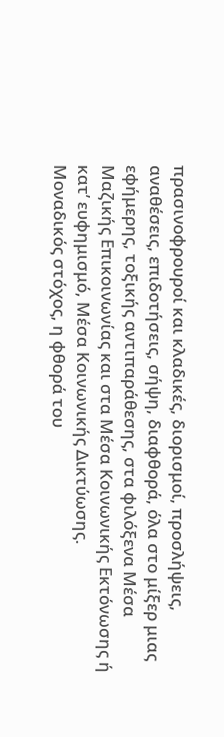πρασινοφρουροί και κλαδικές, διορισμοί, προσλήψεις, αναθέσεις, επιδοτήσεις, σήψη, διαφθορά, όλα στο μίξερ μιας εφήμερης, τοξικής αντιπαράθεσης, στα φιλόξενα Μέσα Μαζικής Επικοινωνίας και στα Μέσα Κοινωνικής Εκτόνωσης ή κατ’ ευφημισμό, Μέσα Κοινωνικής Δικτύωσης.
Μοναδικός στόχος, η φθορά του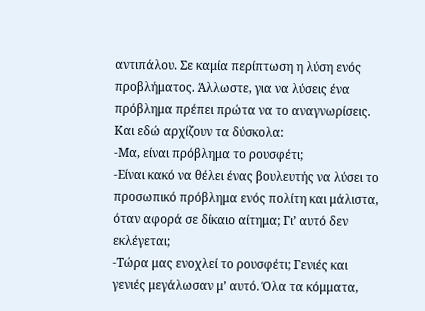αντιπάλου. Σε καμία περίπτωση η λύση ενός προβλήματος. Άλλωστε, για να λύσεις ένα πρόβλημα πρέπει πρώτα να το αναγνωρίσεις. Και εδώ αρχίζουν τα δύσκολα:
-Μα, είναι πρόβλημα το ρουσφέτι;
-Είναι κακό να θέλει ένας βουλευτής να λύσει το προσωπικό πρόβλημα ενός πολίτη και μάλιστα, όταν αφορά σε δίκαιο αίτημα; Γι’ αυτό δεν εκλέγεται;
-Τώρα μας ενοχλεί το ρουσφέτι; Γενιές και γενιές μεγάλωσαν μ’ αυτό. Όλα τα κόμματα,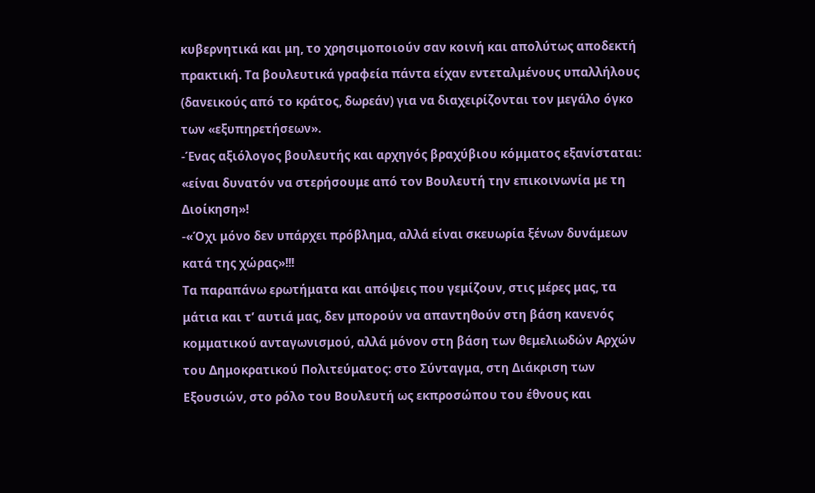κυβερνητικά και μη, το χρησιμοποιούν σαν κοινή και απολύτως αποδεκτή πρακτική. Τα βουλευτικά γραφεία πάντα είχαν εντεταλμένους υπαλλήλους (δανεικούς από το κράτος, δωρεάν) για να διαχειρίζονται τον μεγάλο όγκο των «εξυπηρετήσεων».
-Ένας αξιόλογος βουλευτής και αρχηγός βραχύβιου κόμματος εξανίσταται: «είναι δυνατόν να στερήσουμε από τον Βουλευτή την επικοινωνία με τη Διοίκηση»!
-«Όχι μόνο δεν υπάρχει πρόβλημα, αλλά είναι σκευωρία ξένων δυνάμεων κατά της χώρας»!!!
Τα παραπάνω ερωτήματα και απόψεις που γεμίζουν, στις μέρες μας, τα μάτια και τ’ αυτιά μας, δεν μπορούν να απαντηθούν στη βάση κανενός κομματικού ανταγωνισμού, αλλά μόνον στη βάση των θεμελιωδών Αρχών του Δημοκρατικού Πολιτεύματος: στο Σύνταγμα, στη Διάκριση των Εξουσιών, στο ρόλο του Βουλευτή ως εκπροσώπου του έθνους και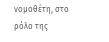νομοθέτη, στο ρόλο της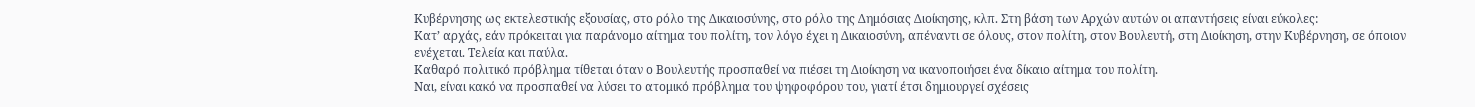Κυβέρνησης ως εκτελεστικής εξουσίας, στο ρόλο της Δικαιοσύνης, στο ρόλο της Δημόσιας Διοίκησης, κλπ. Στη βάση των Αρχών αυτών οι απαντήσεις είναι εύκολες:
Κατ’ αρχάς, εάν πρόκειται για παράνομο αίτημα του πολίτη, τον λόγο έχει η Δικαιοσύνη, απέναντι σε όλους, στον πολίτη, στον Βουλευτή, στη Διοίκηση, στην Κυβέρνηση, σε όποιον ενέχεται. Τελεία και παύλα.
Καθαρό πολιτικό πρόβλημα τίθεται όταν ο Βουλευτής προσπαθεί να πιέσει τη Διοίκηση να ικανοποιήσει ένα δίκαιο αίτημα του πολίτη.
Ναι, είναι κακό να προσπαθεί να λύσει το ατομικό πρόβλημα του ψηφοφόρου του, γιατί έτσι δημιουργεί σχέσεις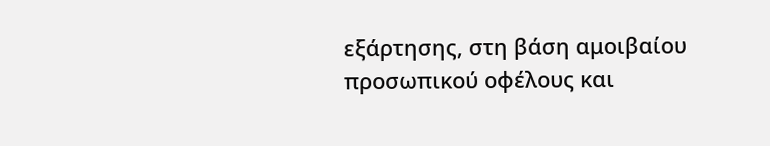εξάρτησης, στη βάση αμοιβαίου προσωπικού οφέλους και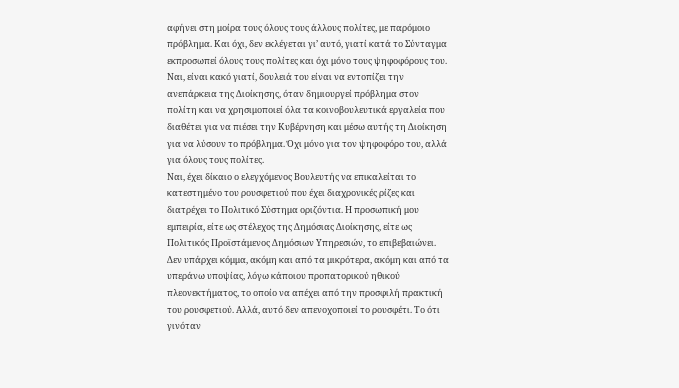αφήνει στη μοίρα τους όλους τους άλλους πολίτες, με παρόμοιο πρόβλημα. Και όχι, δεν εκλέγεται γι’ αυτό, γιατί κατά το Σύνταγμα εκπροσωπεί όλους τους πολίτες και όχι μόνο τους ψηφοφόρους του.
Ναι, είναι κακό γιατί, δουλειά του είναι να εντοπίζει την ανεπάρκεια της Διοίκησης, όταν δημιουργεί πρόβλημα στον πολίτη και να χρησιμοποιεί όλα τα κοινοβουλευτικά εργαλεία που διαθέτει για να πιέσει την Κυβέρνηση και μέσω αυτής τη Διοίκηση για να λύσουν το πρόβλημα. Όχι μόνο για τον ψηφοφόρο του, αλλά για όλους τους πολίτες.
Ναι, έχει δίκαιο ο ελεγχόμενος Βουλευτής να επικαλείται το κατεστημένο του ρουσφετιού που έχει διαχρονικές ρίζες και διατρέχει το Πολιτικό Σύστημα οριζόντια. Η προσωπική μου εμπειρία, είτε ως στέλεχος της Δημόσιας Διοίκησης, είτε ως Πολιτικός Προϊστάμενος Δημόσιων Υπηρεσιών, το επιβεβαιώνει. Δεν υπάρχει κόμμα, ακόμη και από τα μικρότερα, ακόμη και από τα υπεράνω υποψίας, λόγω κάποιου προπατορικού ηθικού πλεονεκτήματος, το οποίο να απέχει από την προσφιλή πρακτική του ρουσφετιού. Αλλά, αυτό δεν απενοχοποιεί το ρουσφέτι. Το ότι γινόταν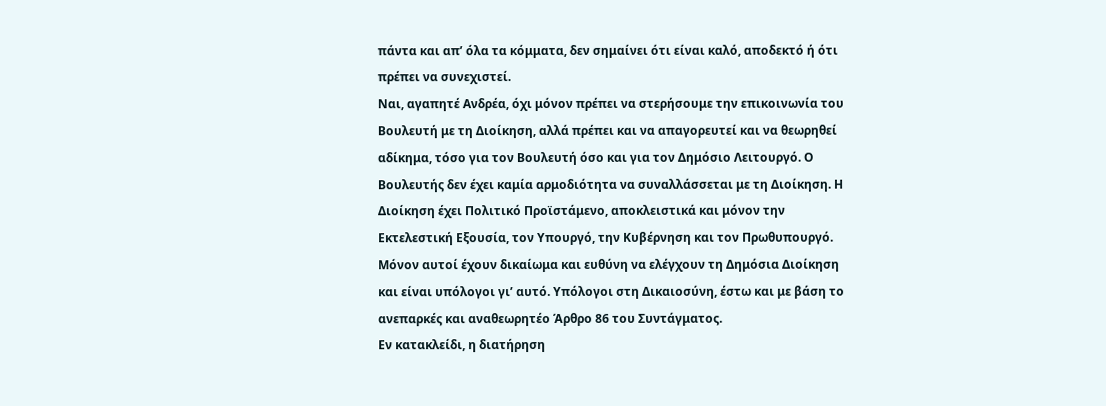πάντα και απ’ όλα τα κόμματα, δεν σημαίνει ότι είναι καλό, αποδεκτό ή ότι πρέπει να συνεχιστεί.
Ναι, αγαπητέ Ανδρέα, όχι μόνον πρέπει να στερήσουμε την επικοινωνία του Βουλευτή με τη Διοίκηση, αλλά πρέπει και να απαγορευτεί και να θεωρηθεί αδίκημα, τόσο για τον Βουλευτή όσο και για τον Δημόσιο Λειτουργό. Ο Βουλευτής δεν έχει καμία αρμοδιότητα να συναλλάσσεται με τη Διοίκηση. Η Διοίκηση έχει Πολιτικό Προϊστάμενο, αποκλειστικά και μόνον την Εκτελεστική Εξουσία, τον Υπουργό, την Κυβέρνηση και τον Πρωθυπουργό. Μόνον αυτοί έχουν δικαίωμα και ευθύνη να ελέγχουν τη Δημόσια Διοίκηση και είναι υπόλογοι γι’ αυτό. Υπόλογοι στη Δικαιοσύνη, έστω και με βάση το ανεπαρκές και αναθεωρητέο Άρθρο 86 του Συντάγματος.
Εν κατακλείδι, η διατήρηση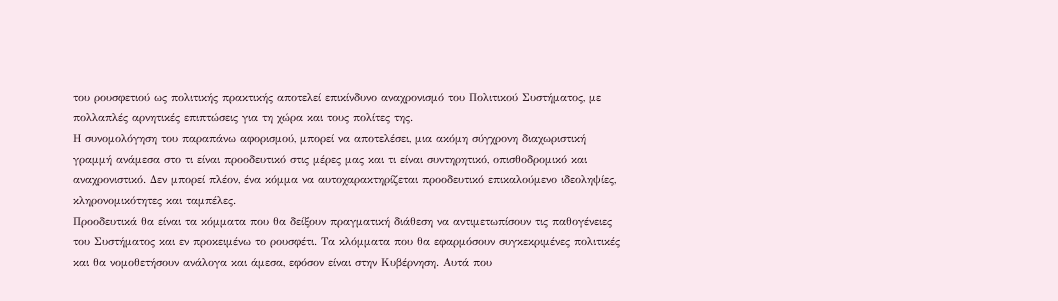του ρουσφετιού ως πολιτικής πρακτικής αποτελεί επικίνδυνο αναχρονισμό του Πολιτικού Συστήματος, με πολλαπλές αρνητικές επιπτώσεις για τη χώρα και τους πολίτες της.
Η συνομολόγηση του παραπάνω αφορισμού, μπορεί να αποτελέσει, μια ακόμη σύγχρονη διαχωριστική γραμμή ανάμεσα στο τι είναι προοδευτικό στις μέρες μας και τι είναι συντηρητικό, οπισθοδρομικό και αναχρονιστικό. Δεν μπορεί πλέον, ένα κόμμα να αυτοχαρακτηρίζεται προοδευτικό επικαλούμενο ιδεοληψίες, κληρονομικότητες και ταμπέλες.
Προοδευτικά θα είναι τα κόμματα που θα δείξουν πραγματική διάθεση να αντιμετωπίσουν τις παθογένειες του Συστήματος και εν προκειμένω το ρουσφέτι. Τα κλόμματα που θα εφαρμόσουν συγκεκριμένες πολιτικές και θα νομοθετήσουν ανάλογα και άμεσα, εφόσον είναι στην Κυβέρνηση. Αυτά που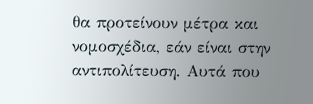θα προτείνουν μέτρα και νομοσχέδια, εάν είναι στην αντιπολίτευση. Αυτά που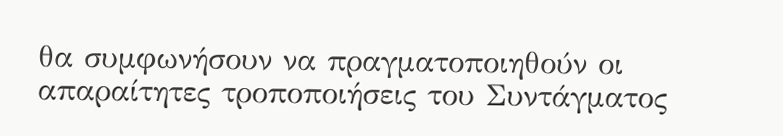θα συμφωνήσουν να πραγματοποιηθούν οι απαραίτητες τροποποιήσεις του Συντάγματος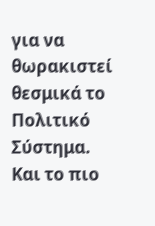για να θωρακιστεί θεσμικά το Πολιτικό Σύστημα.
Και το πιο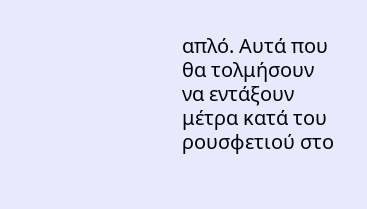απλό. Αυτά που θα τολμήσουν να εντάξουν μέτρα κατά του ρουσφετιού στο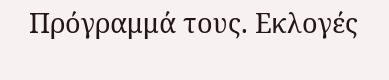Πρόγραμμά τους. Εκλογές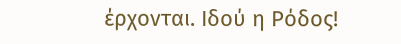έρχονται. Ιδού η Ρόδος!